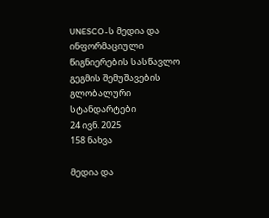UNESCO-ს მედია და ინფორმაციული წიგნიერების სასწავლო გეგმის შემუშავების გლობალური სტანდარტები
24 ივნ. 2025
158 ნახვა

მედია და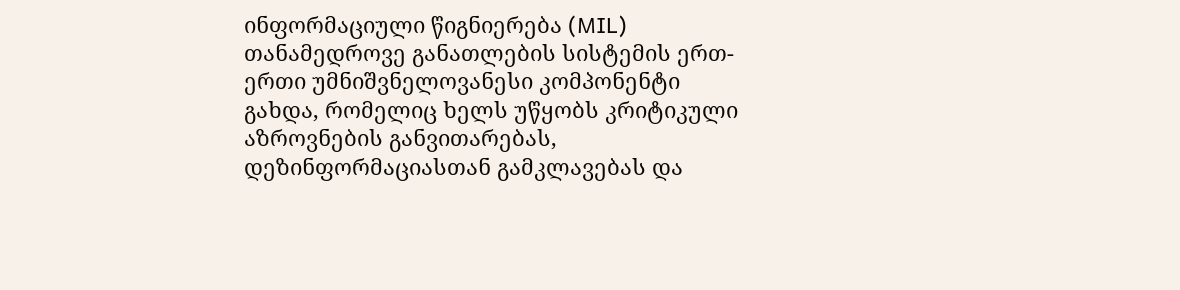ინფორმაციული წიგნიერება (MIL) თანამედროვე განათლების სისტემის ერთ-ერთი უმნიშვნელოვანესი კომპონენტი გახდა, რომელიც ხელს უწყობს კრიტიკული აზროვნების განვითარებას, დეზინფორმაციასთან გამკლავებას და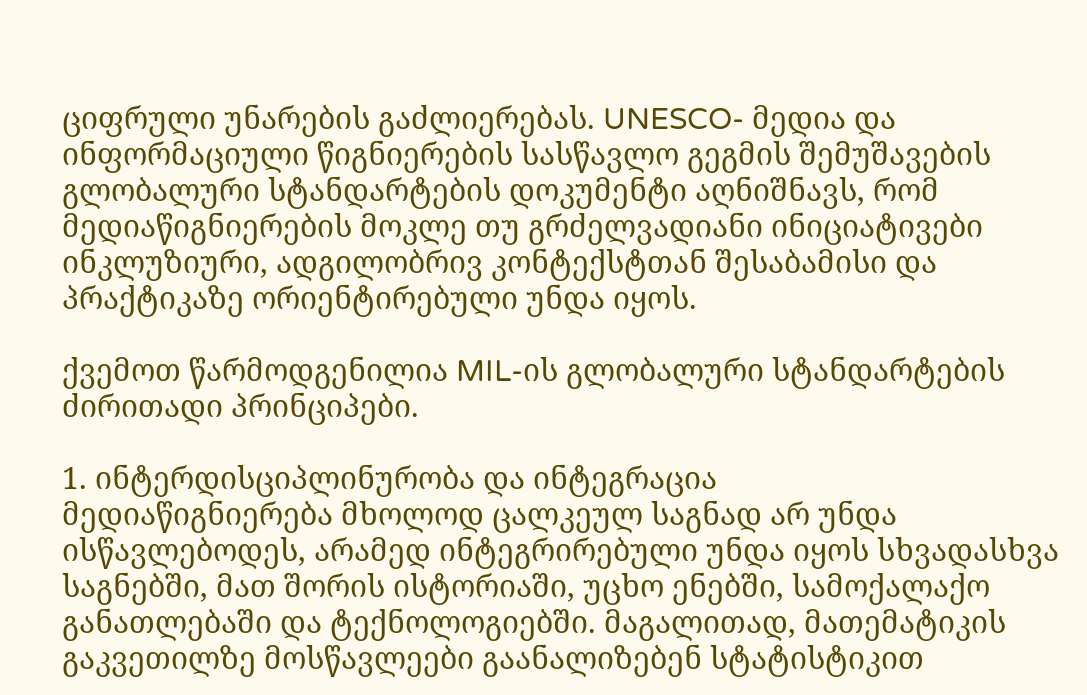ციფრული უნარების გაძლიერებას. UNESCO- მედია და ინფორმაციული წიგნიერების სასწავლო გეგმის შემუშავების გლობალური სტანდარტების დოკუმენტი აღნიშნავს, რომ მედიაწიგნიერების მოკლე თუ გრძელვადიანი ინიციატივები ინკლუზიური, ადგილობრივ კონტექსტთან შესაბამისი და პრაქტიკაზე ორიენტირებული უნდა იყოს.

ქვემოთ წარმოდგენილია MIL-ის გლობალური სტანდარტების ძირითადი პრინციპები.

1. ინტერდისციპლინურობა და ინტეგრაცია
მედიაწიგნიერება მხოლოდ ცალკეულ საგნად არ უნდა ისწავლებოდეს, არამედ ინტეგრირებული უნდა იყოს სხვადასხვა საგნებში, მათ შორის ისტორიაში, უცხო ენებში, სამოქალაქო განათლებაში და ტექნოლოგიებში. მაგალითად, მათემატიკის გაკვეთილზე მოსწავლეები გაანალიზებენ სტატისტიკით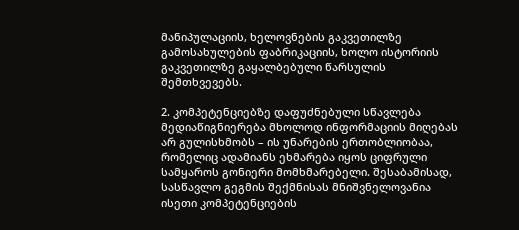მანიპულაციის, ხელოვნების გაკვეთილზე გამოსახულების ფაბრიკაციის, ხოლო ისტორიის გაკვეთილზე გაყალბებული წარსულის შემთხვევებს.

2. კომპეტენციებზე დაფუძნებული სწავლება
მედიაწიგნიერება მხოლოდ ინფორმაციის მიღებას არ გულისხმობს – ის უნარების ერთობლიობაა, რომელიც ადამიანს ეხმარება იყოს ციფრული სამყაროს გონიერი მომხმარებელი. შესაბამისად, სასწავლო გეგმის შექმნისას მნიშვნელოვანია ისეთი კომპეტენციების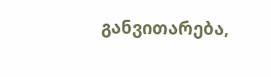განვითარება,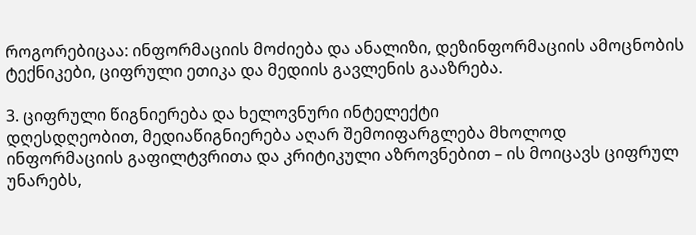როგორებიცაა: ინფორმაციის მოძიება და ანალიზი, დეზინფორმაციის ამოცნობის ტექნიკები, ციფრული ეთიკა და მედიის გავლენის გააზრება.

3. ციფრული წიგნიერება და ხელოვნური ინტელექტი
დღესდღეობით, მედიაწიგნიერება აღარ შემოიფარგლება მხოლოდ ინფორმაციის გაფილტვრითა და კრიტიკული აზროვნებით – ის მოიცავს ციფრულ უნარებს,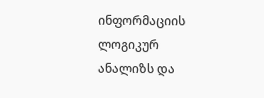ინფორმაციის ლოგიკურ ანალიზს და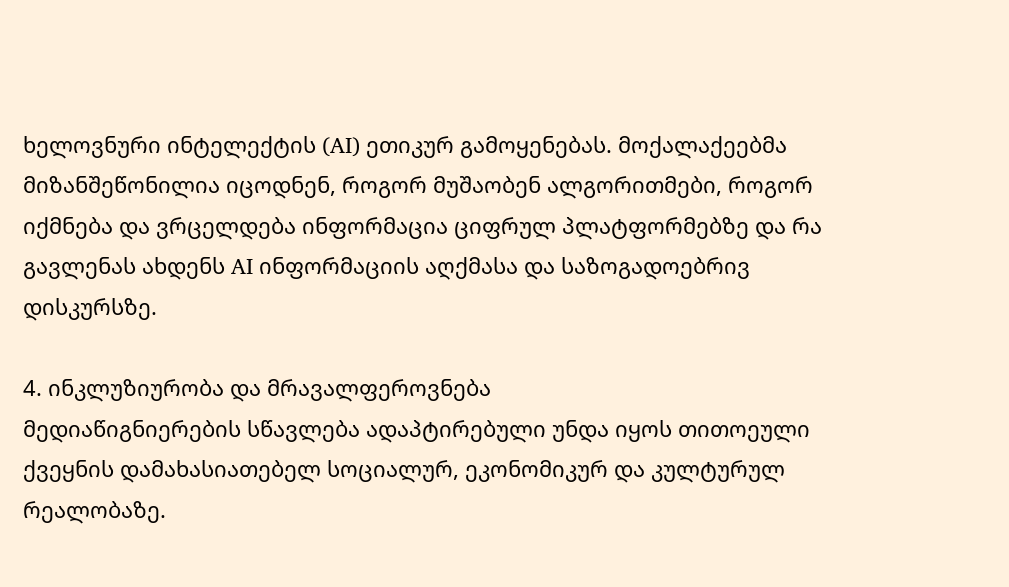ხელოვნური ინტელექტის (AI) ეთიკურ გამოყენებას. მოქალაქეებმა მიზანშეწონილია იცოდნენ, როგორ მუშაობენ ალგორითმები, როგორ იქმნება და ვრცელდება ინფორმაცია ციფრულ პლატფორმებზე და რა გავლენას ახდენს AI ინფორმაციის აღქმასა და საზოგადოებრივ დისკურსზე.

4. ინკლუზიურობა და მრავალფეროვნება
მედიაწიგნიერების სწავლება ადაპტირებული უნდა იყოს თითოეული ქვეყნის დამახასიათებელ სოციალურ, ეკონომიკურ და კულტურულ რეალობაზე.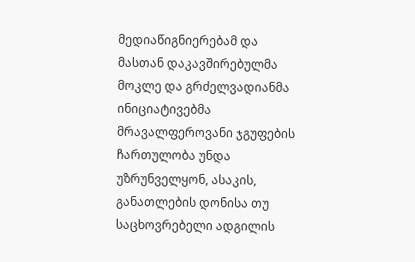მედიაწიგნიერებამ და მასთან დაკავშირებულმა მოკლე და გრძელვადიანმა ინიციატივებმა მრავალფეროვანი ჯგუფების ჩართულობა უნდა უზრუნველყონ, ასაკის, განათლების დონისა თუ საცხოვრებელი ადგილის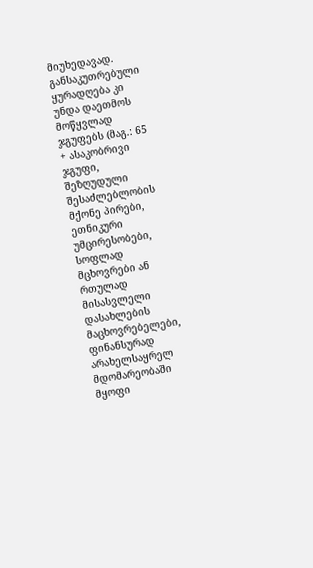მიუხედავად. განსაკუთრებული ყურადღება კი უნდა დაეთმოს მოწყვლად ჯგუფებს (მაგ.: 65 + ასაკობრივი ჯგუფი, შეზღუდული შესაძლებლობის მქონე პირები, ეთნიკური უმცირესობები, სოფლად მცხოვრები ან რთულად მისასვლელი დასახლების მაცხოვრებელები, ფინანსურად არახელსაყრელ მდომარეობაში მყოფი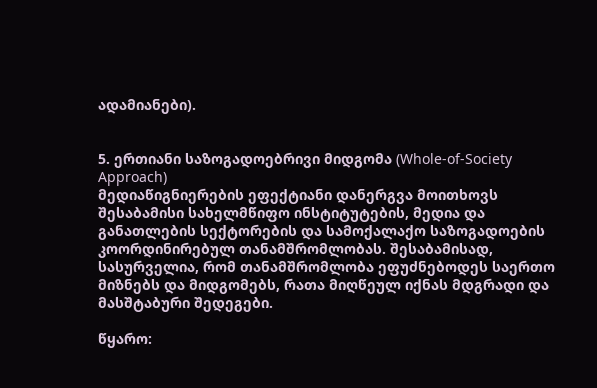ადამიანები).


5. ერთიანი საზოგადოებრივი მიდგომა (Whole-of-Society Approach)
მედიაწიგნიერების ეფექტიანი დანერგვა მოითხოვს შესაბამისი სახელმწიფო ინსტიტუტების, მედია და განათლების სექტორების და სამოქალაქო საზოგადოების კოორდინირებულ თანამშრომლობას. შესაბამისად, სასურველია, რომ თანამშრომლობა ეფუძნებოდეს საერთო მიზნებს და მიდგომებს, რათა მიღწეულ იქნას მდგრადი და მასშტაბური შედეგები.

წყარო: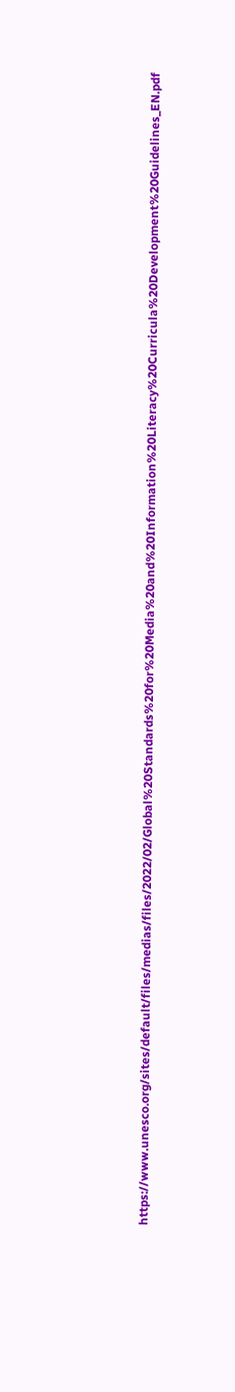https://www.unesco.org/sites/default/files/medias/files/2022/02/Global%20Standards%20for%20Media%20and%20Information%20Literacy%20Curricula%20Development%20Guidelines_EN.pdf